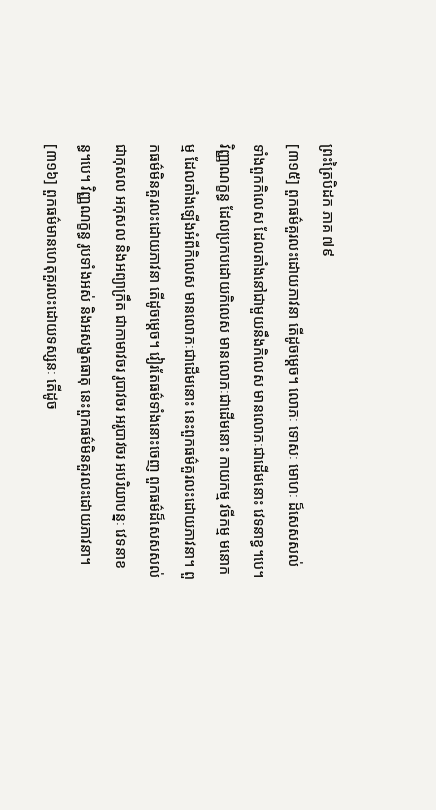ព្រះត្រៃបិដក ភាគ ៧៩
[៣១៥] ពួកធម៌គួរលះដោយភាវនា តើដូចម្តេច។ លោភៈ ទោសៈ មោហៈ ដ៏សេសសល់ ទាំងពួកកិលេស ដែលតាំងនៅជាមួយនឹងកិលេស មានលោភៈជាដើមនោះ វេទនាខ្ធ។បេ។ វិញ្ញាណក្ខន្ធ ដែលប្រកបដោយកិលេស មានលោភៈជាដើមនោះ កាយកម្ម វចីកម្ម មនោកម្ម ដែលតាំងឡើងអំពីកិលេស មានលោភៈជាដើមនោះ នេះពួកធម៌គួរលះដោយភាវនា។ ពួកធម៌មិនគួរលះដោយភាវនា តើដូចម្តេច។ វៀរតែធម៌ទាំងនោះចេញ ពួកធម៌ដ៏សេសសល់ ជាកុសល អកុសល និងអព្យាក្រឹត ជាកាមាវចរ រូបាវចរ អរូបាវចរ អបរិយាបន្នៈ វេទនាខន្ធ។បេ។ វិញ្ញណក្ខន្ធ រូបទាំងអស់ និងអសង្ខតធាតុ នេះពួកធម៌មិនគួរលះដោយភាវនា។
[៣១៦] ពួកធម៌មានហេតុគួរលះដោយទស្សនៈ តើដូច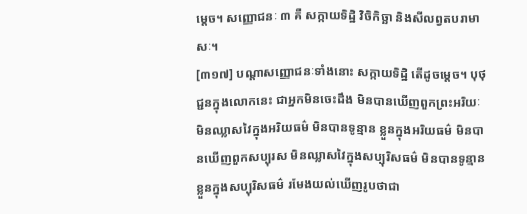ម្តេច។ សញ្ញោជនៈ ៣ គឺ សក្កាយទិដ្ឋិ វិចិកិច្ឆា និងសីលព្វតបរាមាសៈ។
[៣១៧] បណ្តាសញ្ញោជនៈទាំងនោះ សក្កាយទិដ្ឋិ តើដូចម្តេច។ បុថុជ្ជនក្នុងលោកនេះ ជាអ្នកមិនចេះដឹង មិនបានឃើញពួកព្រះអរិយៈ មិនឈ្លាសវៃក្នុងអរិយធម៌ មិនបានទូន្មាន ខ្លួនក្នុងអរិយធម៌ មិនបានឃើញពួកសប្បុរស មិនឈ្លាសវៃក្នុងសប្បុរិសធម៌ មិនបានទូន្មានខ្លួនក្នុងសប្បុរិសធម៌ រមែងយល់ឃើញរូបថាជា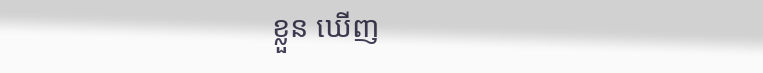ខ្លួន ឃើញ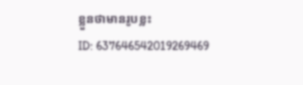ខ្លួនថាមានរូបខ្លះ
ID: 637646542019269469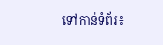ទៅកាន់ទំព័រ៖